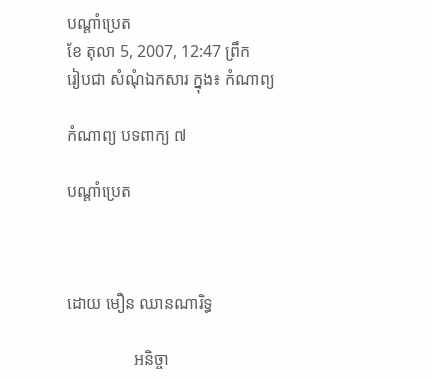បណ្តាំប្រេត
ខែ តុលា 5, 2007, 12:47 ព្រឹក
រៀបជា សំណុំឯកសារ ក្នុង៖ កំណាព្យ

កំណាព្យ បទពាក្យ ៧

បណ្តាំប្រេត



ដោយ មឿន ឈានណារិទ្ធ

                អនិច្ចា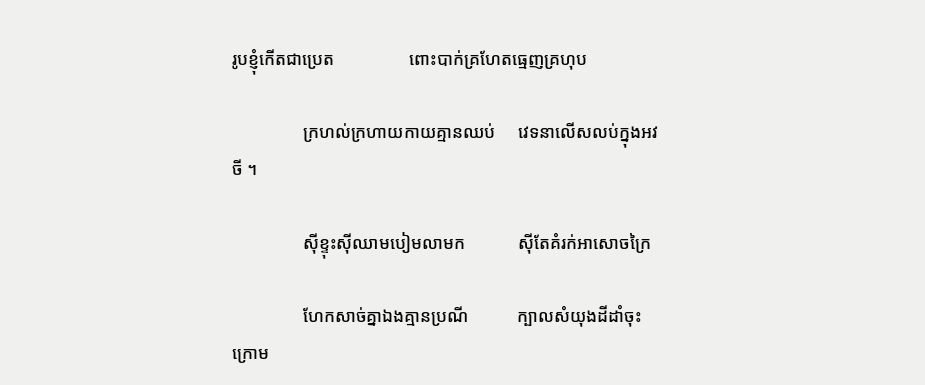រូបខ្ញុំកើតជាប្រេត                 ពោះបាក់គ្រហែតធ្មេញគ្រហុប

                ក្រហល់ក្រហាយកាយគ្មានឈប់     វេទនាលើសលប់ក្នុងអវចី ។

                ស៊ីខ្ទុះស៊ីឈាមបៀមលាមក            ស៊ីតែគំរក់អាសោចក្រៃ

                ហែកសាច់គ្នាឯងគ្មានប្រណី           ក្បាលសំយុងដីដាំចុះក្រោម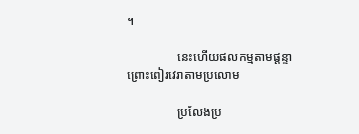។

                នេះហើយផលកម្មតាមផ្តន្ទា            ព្រោះពៀរវេរាតាមប្រលោម

                ប្រលែងប្រ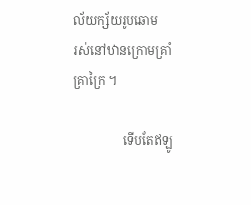ល័យក្ស័យរូបឆោម         រស់នៅឋានក្រោមគ្រាំគ្រាក្រៃ ។

                ទើបតែឥឡូ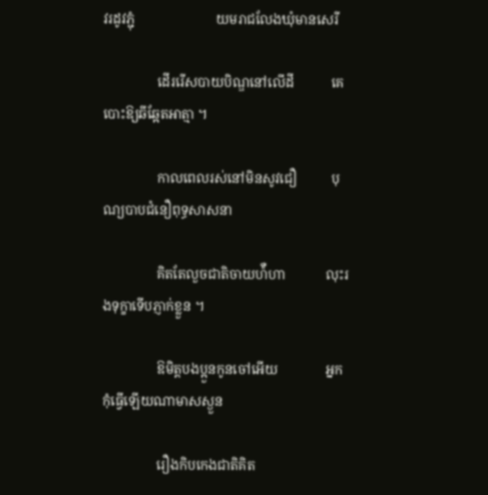វរដូវភ្ជុំ                        យមរាជលែងឃុំមានសេរី

                ដើររើសបាយបិណ្ឌនៅលើដី           គេបោះឱ្យឆីឆ្អែតអាត្មា ។

                កាលពេលរស់នៅមិនសូវជឿ          បុណ្យបាបជំនឿពុទ្ធសាសនា

                គិតតែលួចជាតិចាយហ៉ឺហា            លុះរងទុក្ខាទើបភ្ញាក់ខ្លួន ។

                ឱមិត្តបងប្អួនកូនចៅអើយ              អ្នកកុំធ្វើឡើយណាមាសស្ងួន

                រឿងកិបកេងជាតិគិត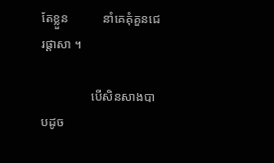តែខ្លួន           នាំគេគុំគួនជេរផ្តាសា ។

                បើសិនសាងបាបដូច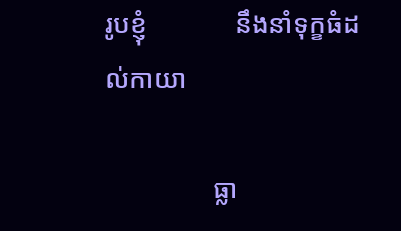រូបខ្ញុំ             នឹងនាំទុក្ខធំដល់កាយា

                ធ្លា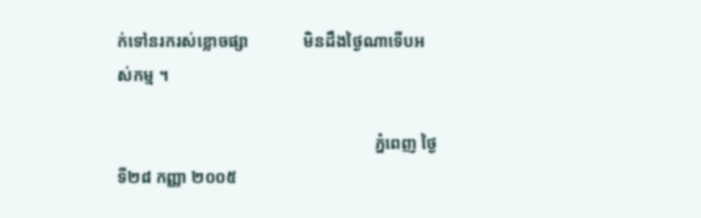ក់ទៅនរករស់ខ្លោចផ្សា             មិនដឹងថ្ងៃណាទើបអស់កម្ម ។

                                                              ភ្នំពេញ ថ្ងៃទី២៨ កញ្ញា ២០០៥